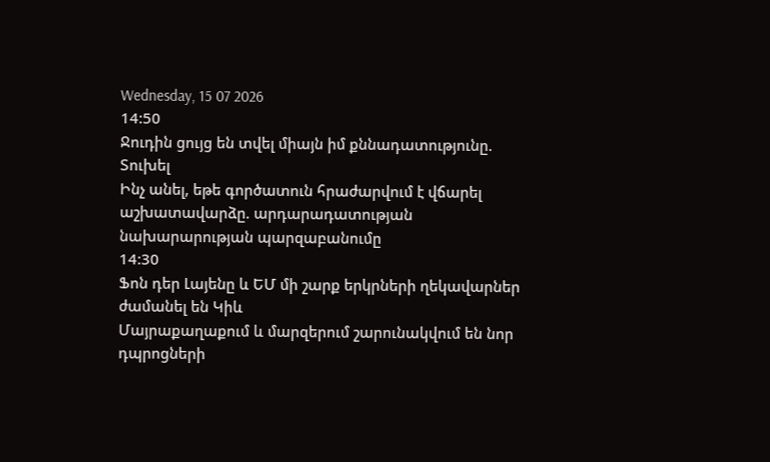Wednesday, 15 07 2026
14:50
Ջուդին ցույց են տվել միայն իմ քննադատությունը. Տուխել
Ինչ անել, եթե գործատուն հրաժարվում է վճարել աշխատավարձը. արդարադատության նախարարության պարզաբանումը
14:30
Ֆոն դեր Լայենը և ԵՄ մի շարք երկրների ղեկավարներ ժամանել են Կիև
Մայրաքաղաքում և մարզերում շարունակվում են նոր դպրոցների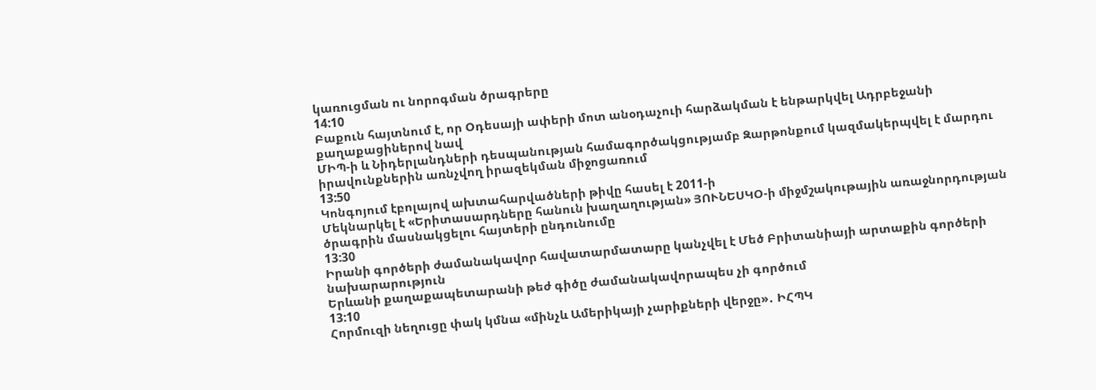կառուցման ու նորոգման ծրագրերը
14:10
Բաքուն հայտնում է, որ Օդեսայի ափերի մոտ անօդաչուի հարձակման է ենթարկվել Ադրբեջանի քաղաքացիներով նավ
ՄԻՊ-ի և Նիդերլանդների դեսպանության համագործակցությամբ Զարթոնքում կազմակերպվել է մարդու իրավունքներին առնչվող իրազեկման միջոցառում
13:50
Կոնգոյում էբոլայով ախտահարվածների թիվը հասել է 2011-ի
Մեկնարկել է «Երիտասարդները հանուն խաղաղության» ՅՈՒՆԵՍԿՕ-ի միջմշակութային առաջնորդության ծրագրին մասնակցելու հայտերի ընդունումը
13:30
Իրանի գործերի ժամանակավոր հավատարմատարը կանչվել է Մեծ Բրիտանիայի արտաքին գործերի նախարարություն
Երևանի քաղաքապետարանի թեժ գիծը ժամանակավորապես չի գործում
13:10
Հորմուզի նեղուցը փակ կմնա «մինչև Ամերիկայի չարիքների վերջը»․ ԻՀՊԿ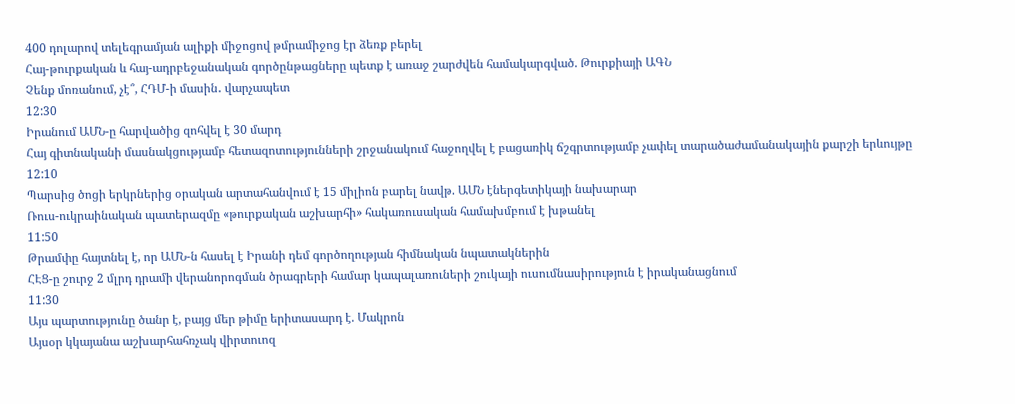400 դոլարով տելեգրամյան ալիքի միջոցով թմրամիջոց էր ձեռք բերել
Հայ-թուրքական և հայ-ադրբեջանական գործընթացները պետք է առաջ շարժվեն համակարգված. Թուրքիայի ԱԳՆ
Չենք մոռանում, չէ՞, ՀԴՄ-ի մասին․ վարչապետ
12:30
Իրանում ԱՄՆ-ը հարվածից զոհվել է 30 մարդ
Հայ գիտնականի մասնակցությամբ հետազոտությունների շրջանակում հաջողվել է բացառիկ ճշգրտությամբ չափել տարածաժամանակային քարշի երևույթը
12:10
Պարսից ծոցի երկրներից օրական արտահանվում է 15 միլիոն բարել նավթ. ԱՄՆ էներգետիկայի նախարար
Ռուս-ուկրաինական պատերազմը «թուրքական աշխարհի» հակառուսական համախմբում է խթանել
11:50
Թրամփը հայտնել է, որ ԱՄՆ-ն հասել է Իրանի դեմ գործողության հիմնական նպատակներին
ՀԷՑ-ը շուրջ 2 մլրդ դրամի վերանորոգման ծրագրերի համար կապալառուների շուկայի ուսումնասիրություն է իրականացնում
11:30
Այս պարտությունը ծանր է, բայց մեր թիմը երիտասարդ է. Մակրոն
Այսօր կկայանա աշխարհահռչակ վիրտուոզ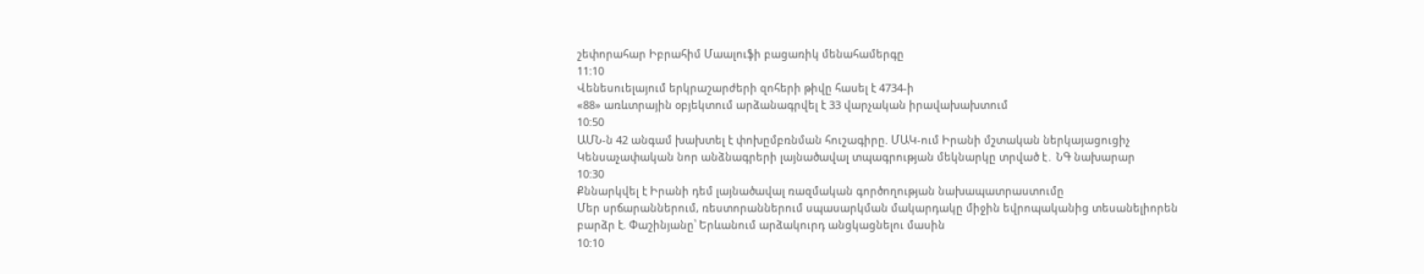շեփորահար Իբրահիմ Մաալուֆի բացառիկ մենահամերգը
11:10
Վենեսուելայում երկրաշարժերի զոհերի թիվը հասել է 4734-ի
«88» առևտրային օբյեկտում արձանագրվել է 33 վարչական իրավախախտում
10:50
ԱՄՆ-ն 42 անգամ խախտել է փոխըմբռնման հուշագիրը. ՄԱԿ-ում Իրանի մշտական ներկայացուցիչ
Կենսաչափական նոր անձնագրերի լայնածավալ տպագրության մեկնարկը տրված է․ ՆԳ նախարար
10:30
Քննարկվել է Իրանի դեմ լայնածավալ ռազմական գործողության նախապատրաստումը
Մեր սրճարաններում, ռեստորաններում սպասարկման մակարդակը միջին եվրոպականից տեսանելիորեն բարձր է. Փաշինյանը՝ Երևանում արձակուրդ անցկացնելու մասին
10:10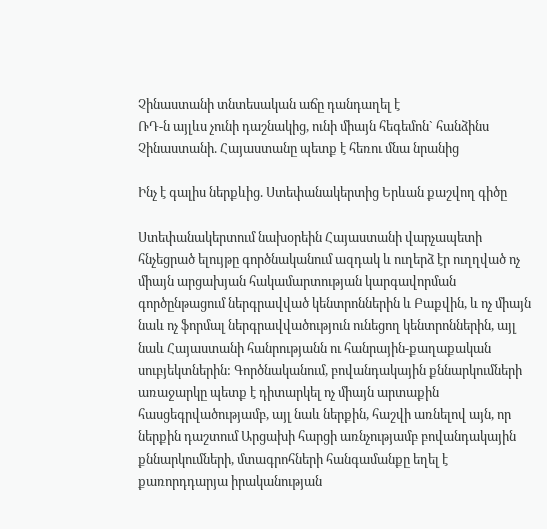Չինաստանի տնտեսական աճը դանդաղել է
ՌԴ-ն այլևս չունի դաշնակից, ունի միայն հեգեմոն` հանձինս Չինաստանի. Հայաստանը պետք է հեռու մնա նրանից

Ինչ է գալիս ներքևից. Ստեփանակերտից Երևան քաշվող գիծը

Ստեփանակերտում նախօրեին Հայաստանի վարչապետի հնչեցրած ելույթը գործնականում ազդակ և ուղերձ էր ուղղված ոչ միայն արցախյան հակամարտության կարգավորման գործընթացում ներգրավված կենտրոններին և Բաքվին, և ոչ միայն նաև ոչ ֆորմալ ներգրավվածություն ունեցող կենտրոններին, այլ նաև Հայաստանի հանրությանն ու հանրային-քաղաքական սուբյեկտներին: Գործնականում, բովանդակային քննարկումների առաջարկը պետք է դիտարկել ոչ միայն արտաքին հասցեգրվածությամբ, այլ նաև ներքին, հաշվի առնելով այն, որ ներքին դաշտում Արցախի հարցի առնչությամբ բովանդակային քննարկումների, մտագրոհների հանգամանքը եղել է քառորդդարյա իրականության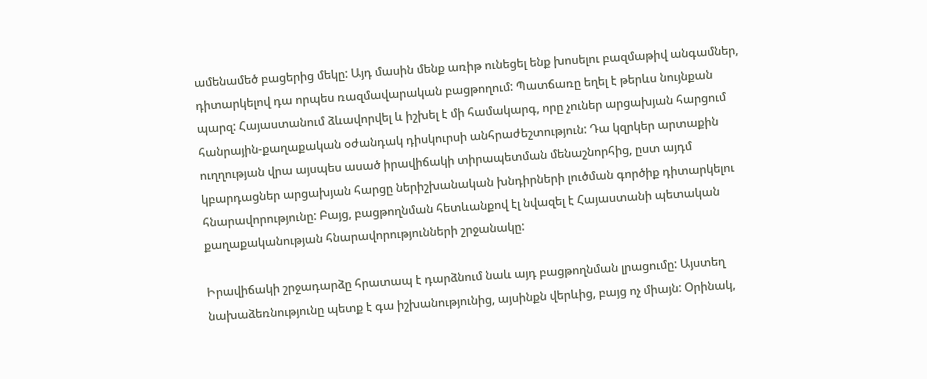ամենամեծ բացերից մեկը: Այդ մասին մենք առիթ ունեցել ենք խոսելու բազմաթիվ անգամներ, դիտարկելով դա որպես ռազմավարական բացթողում: Պատճառը եղել է թերևս նույնքան պարզ: Հայաստանում ձևավորվել և իշխել է մի համակարգ, որը չուներ արցախյան հարցում հանրային-քաղաքական օժանդակ դիսկուրսի անհրաժեշտություն: Դա կզրկեր արտաքին ուղղության վրա այսպես ասած իրավիճակի տիրապետման մենաշնորհից, ըստ այդմ կբարդացներ արցախյան հարցը ներիշխանական խնդիրների լուծման գործիք դիտարկելու հնարավորությունը: Բայց, բացթողնման հետևանքով էլ նվազել է Հայաստանի պետական քաղաքականության հնարավորությունների շրջանակը:

Իրավիճակի շրջադարձը հրատապ է դարձնում նաև այդ բացթողնման լրացումը: Այստեղ նախաձեռնությունը պետք է գա իշխանությունից, այսինքն վերևից, բայց ոչ միայն: Օրինակ,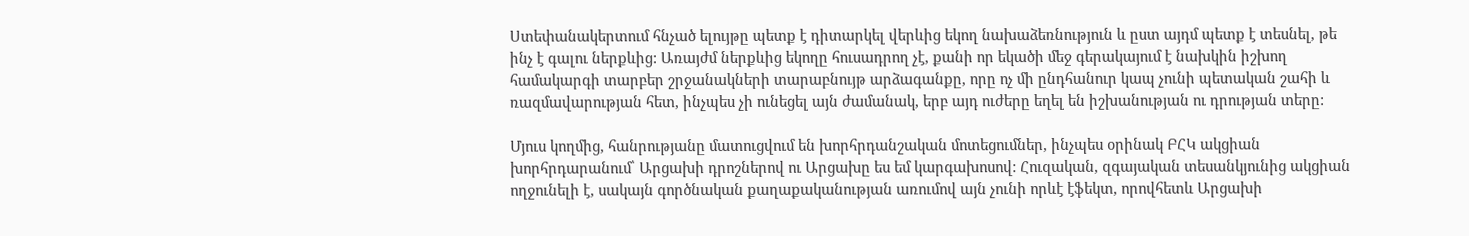Ստեփանակերտում հնչած ելույթը պետք է դիտարկել վերևից եկող նախաձեռնություն և ըստ այդմ պետք է տեսնել, թե ինչ է գալու ներքևից: Առայժմ ներքևից եկողը հուսադրող չէ, քանի որ եկածի մեջ գերակայում է նախկին իշխող համակարգի տարբեր շրջանակների տարաբնույթ արձագանքը, որը ոչ մի ընդհանուր կապ չունի պետական շահի և ռազմավարության հետ, ինչպես չի ունեցել այն ժամանակ, երբ այդ ուժերը եղել են իշխանության ու դրության տերը:

Մյուս կողմից, հանրությանը մատուցվում են խորհրդանշական մոտեցումներ, ինչպես օրինակ ԲՀԿ ակցիան խորհրդարանում՝ Արցախի դրոշներով ու Արցախը ես եմ կարգախոսով: Հուզական, զգայական տեսանկյունից ակցիան ողջունելի է, սակայն գործնական քաղաքականության առումով այն չունի որևէ էֆեկտ, որովհետև Արցախի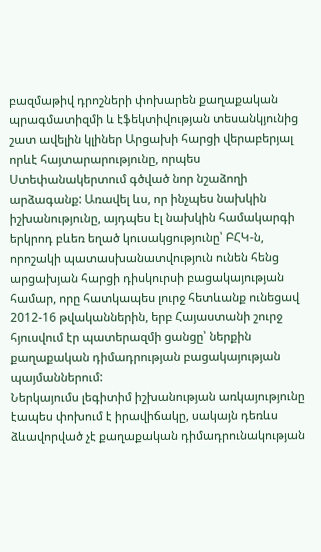բազմաթիվ դրոշների փոխարեն քաղաքական պրագմատիզմի և էֆեկտիվության տեսանկյունից շատ ավելին կլիներ Արցախի հարցի վերաբերյալ որևէ հայտարարությունը, որպես Ստեփանակերտում գծված նոր նշաձողի արձագանք: Առավել ևս, որ ինչպես նախկին իշխանությունը, այդպես էլ նախկին համակարգի երկրոդ բևեռ եղած կուսակցությունը՝ ԲՀԿ-ն, որոշակի պատասխանատվություն ունեն հենց արցախյան հարցի դիսկուրսի բացակայության համար, որը հատկապես լուրջ հետևանք ունեցավ 2012-16 թվականներին, երբ Հայաստանի շուրջ հյուսվում էր պատերազմի ցանցը՝ ներքին քաղաքական դիմադրության բացակայության պայմաններում:
Ներկայումս լեգիտիմ իշխանության առկայությունը էապես փոխում է իրավիճակը, սակայն դեռևս ձևավորված չէ քաղաքական դիմադրունակության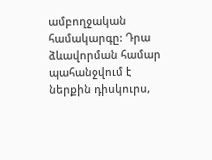ամբողջական համակարգը: Դրա ձևավորման համար պահանջվում է ներքին դիսկուրս,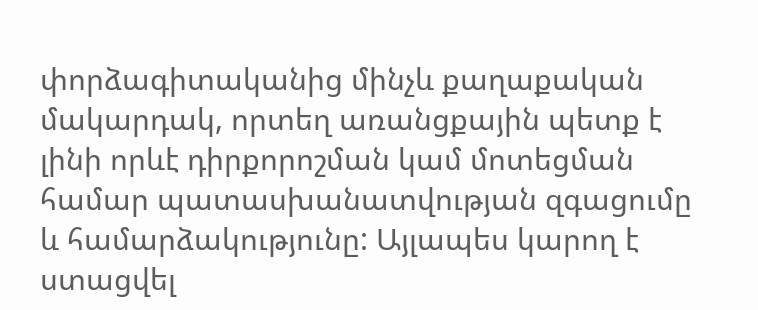փորձագիտականից մինչև քաղաքական մակարդակ, որտեղ առանցքային պետք է լինի որևէ դիրքորոշման կամ մոտեցման համար պատասխանատվության զգացումը և համարձակությունը: Այլապես կարող է ստացվել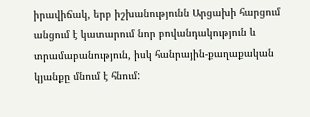իրավիճակ, երբ իշխանությունն Արցախի հարցում անցում է կատարում նոր բովանդակություն և տրամաբանություն, իսկ հանրային-քաղաքական կյանքը մնում է հնում: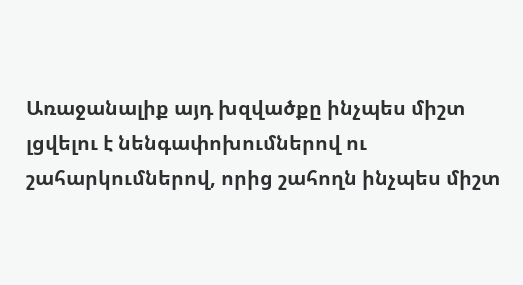Առաջանալիք այդ խզվածքը ինչպես միշտ լցվելու է նենգափոխումներով ու շահարկումներով, որից շահողն ինչպես միշտ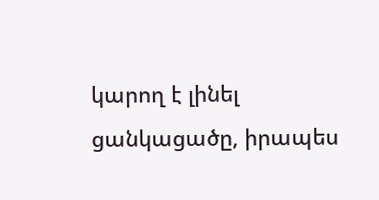կարող է լինել ցանկացածը, իրապես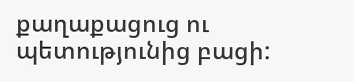քաղաքացուց ու պետությունից բացի: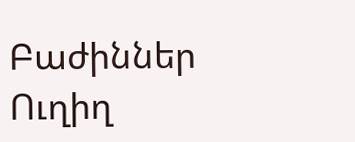Բաժիններ
Ուղիղ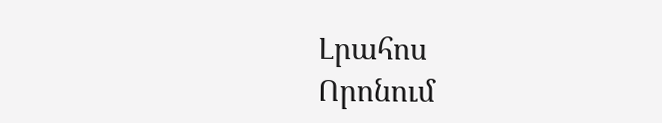Լրահոս
Որոնում